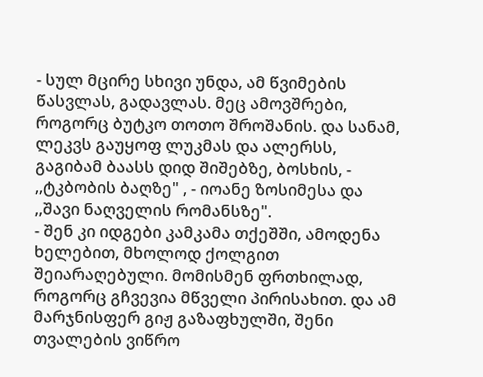- სულ მცირე სხივი უნდა, ამ წვიმების წასვლას, გადავლას. მეც ამოვშრები, როგორც ბუტკო თოთო შროშანის. და სანამ, ლეკვს გაუყოფ ლუკმას და ალერსს, გაგიბამ ბაასს დიდ შიშებზე, ბოსხის, - ,,ტკბობის ბაღზე" , - იოანე ზოსიმესა და ,,შავი ნაღველის რომანსზე".
- შენ კი იდგები კამკამა თქეშში, ამოდენა ხელებით, მხოლოდ ქოლგით შეიარაღებული. მომისმენ ფრთხილად, როგორც გჩვევია მწველი პირისახით. და ამ მარჯნისფერ გიჟ გაზაფხულში, შენი თვალების ვიწრო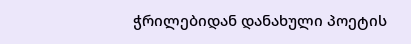ჭრილებიდან დანახული პოეტის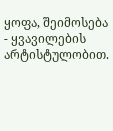ყოფა, შეიმოსება - ყვავილების არტისტულობით.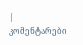| კომენტარები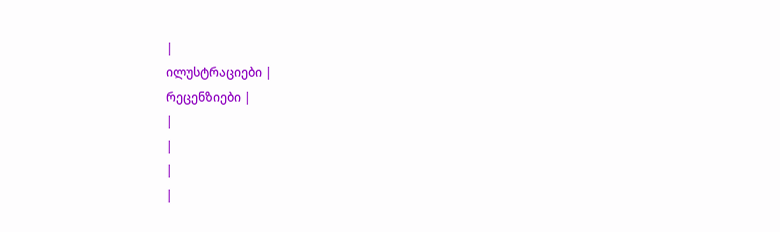|
ილუსტრაციები |
რეცენზიები |
|
|
|
|